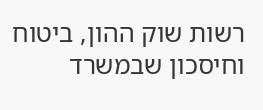רשות שוק ההון, ביטוח וחיסכון שבמשרד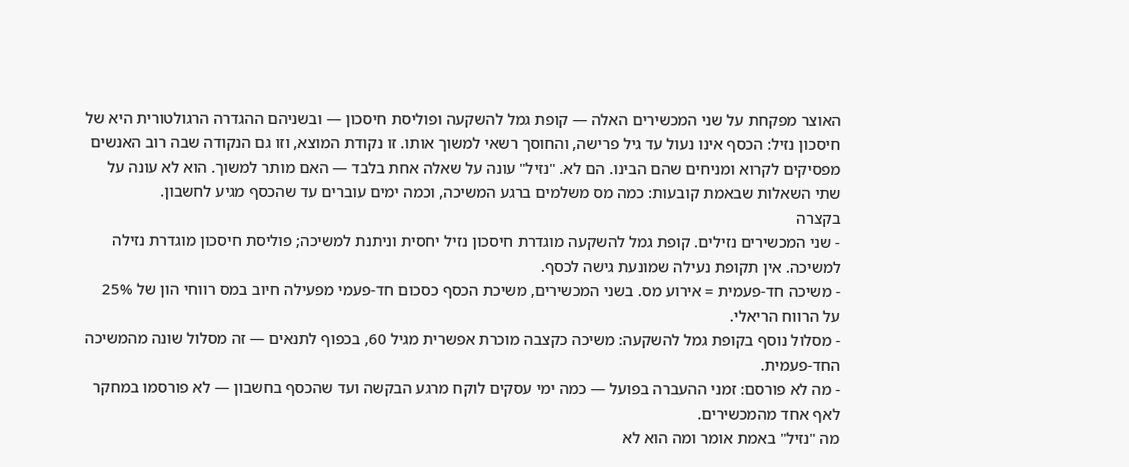האוצר מפקחת על שני המכשירים האלה — קופת גמל להשקעה ופוליסת חיסכון — ובשניהם ההגדרה הרגולטורית היא של חיסכון נזיל: הכסף אינו נעול עד גיל פרישה, והחוסך רשאי למשוך אותו. זו נקודת המוצא, וזו גם הנקודה שבה רוב האנשים מפסיקים לקרוא ומניחים שהם הבינו. הם לא. "נזיל" עונה על שאלה אחת בלבד — האם מותר למשוך. הוא לא עונה על שתי השאלות שבאמת קובעות: כמה מס משלמים ברגע המשיכה, וכמה ימים עוברים עד שהכסף מגיע לחשבון.
בקצרה
- שני המכשירים נזילים. קופת גמל להשקעה מוגדרת חיסכון נזיל יחסית וניתנת למשיכה; פוליסת חיסכון מוגדרת נזילה למשיכה. אין תקופת נעילה שמונעת גישה לכסף.
- משיכה חד-פעמית = אירוע מס. בשני המכשירים, משיכת הכסף כסכום חד-פעמי מפעילה חיוב במס רווחי הון של 25% על הרווח הריאלי.
- מסלול נוסף בקופת גמל להשקעה: משיכה כקצבה מוכרת אפשרית מגיל 60, בכפוף לתנאים — זה מסלול שונה מהמשיכה החד-פעמית.
- מה לא פורסם: זמני ההעברה בפועל — כמה ימי עסקים לוקח מרגע הבקשה ועד שהכסף בחשבון — לא פורסמו במחקר לאף אחד מהמכשירים.
מה "נזיל" באמת אומר ומה הוא לא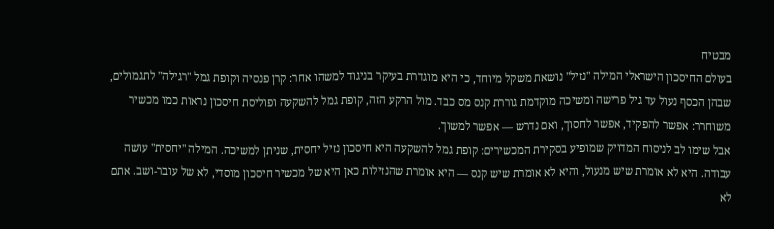מבטיח
בעולם החיסכון הישראלי המילה "נזיל" נושאת משקל מיוחד, כי היא מוגדרת בעיקר בניגוד למשהו אחר: קרן פנסיה וקופת גמל "רגילה" לתגמולים, שבהן הכסף נעול עד גיל פרישה ומשיכה מוקדמת גוררת קנס מס כבד. מול הרקע הזה, קופת גמל להשקעה ופוליסת חיסכון נראות כמו מכשיר משוחרר: אפשר להפקיד, אפשר לחסוך, ואם נדרש — אפשר למשוך.
אבל שימו לב לניסוח המדויק שמופיע בסקירת המכשירים: קופת גמל להשקעה היא חיסכון נזיל יחסית, שניתן למשיכה. המילה "יחסית" עושה עבודה. היא לא אומרת שיש מנעול, והיא לא אומרת שיש קנס — היא אומרת שהנזילות כאן היא של מכשיר חיסכון מוסדי, לא של עובר-ושב. אתם לא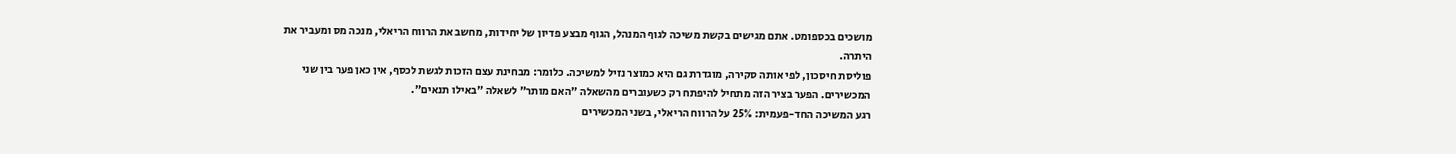מושכים בכספומט. אתם מגישים בקשת משיכה לגוף המנהל, הגוף מבצע פדיון של יחידות, מחשב את הרווח הריאלי, מנכה מס ומעביר את היתרה.
פוליסת חיסכון, לפי אותה סקירה, מוגדרת גם היא כמוצר נזיל למשיכה. כלומר: מבחינת עצם הזכות לגשת לכסף, אין כאן פער בין שני המכשירים. הפער בציר הזה מתחיל להיפתח רק כשעוברים מהשאלה "האם מותר" לשאלה "באילו תנאים".
רגע המשיכה החד-פעמית: 25% על הרווח הריאלי, בשני המכשירים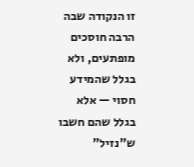זו הנקודה שבה הרבה חוסכים מופתעים, ולא בגלל שהמידע חסוי — אלא בגלל שהם חשבו ש"נזיל"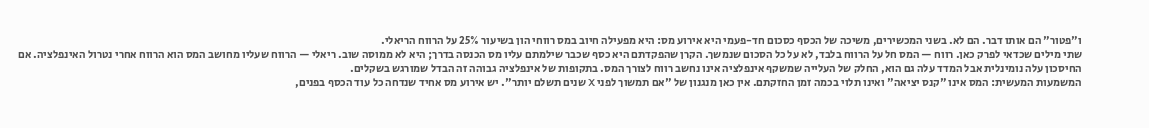ו"פטור" הם אותו דבר. הם לא. בשני המכשירים, משיכה של הכסף כסכום חד-פעמי היא אירוע מס: היא מפעילה חיוב במס רווחי הון בשיעור 25% על הרווח הריאלי.
שתי מילים שכדאי לפרק כאן. רווח — המס חל על הרווח בלבד, לא על כל הסכום שנמשך. הקרן שהפקדתם היא כסף שכבר שילמתם עליו מס הכנסה בדרך; היא לא ממוסה שוב. ריאלי — הרווח שעליו מחושב המס הוא הרווח אחרי נטרול האינפלציה. אם החיסכון עלה נומינלית אבל המדד עלה גם הוא, החלק של העלייה שמשקף אינפלציה אינו נחשב רווח לצורך המס. בתקופות של אינפלציה גבוהה זה הבדל שמורגש בשקלים.
המשמעות המעשית: המס אינו "קנס יציאה" ואינו תלוי בכמה זמן החזקתם. אין כאן מנגנון של "אם תמשוך לפני X שנים תשלם יותר". יש אירוע מס אחיד שנדחה כל עוד הכסף בפנים,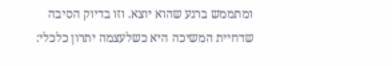ומתממש ברגע שהוא יוצא. וזו בדיוק הסיבה שדחיית המשיכה היא כשלעצמה יתרון כלכלי: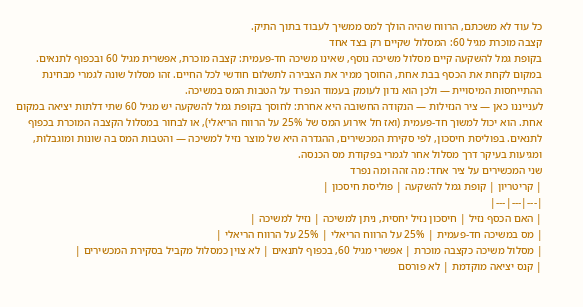כל עוד לא משכתם, הרווח שהיה הולך למס ממשיך לעבוד בתוך התיק.
קצבה מוכרת מגיל 60: המסלול שקיים רק בצד אחד
בקופת גמל להשקעה קיים מסלול משיכה נוסף, שאינו משיכה חד-פעמית: קצבה מוכרת, אפשרית מגיל 60 ובכפוף לתנאים. במקום לקחת את הכסף בבת אחת, החוסך ממיר את הצבירה לתשלום חודשי לכל החיים. זהו מסלול שונה לגמרי מבחינת ההתייחסות המיסויית — ולכן הוא נדון לעומק בעמוד הנפרד על הטבות המס במשיכה.
לענייננו כאן — ציר הנזילות — הנקודה החשובה היא אחרת: לחוסך בקופת גמל להשקעה יש מגיל 60 שתי דלתות יציאה במקום אחת. הוא יכול למשוך חד-פעמית (ואז חל אירוע המס של 25% על הרווח הריאלי), או לבחור במסלול הקצבה המוכרת בכפוף לתנאים. בפוליסת חיסכון, לפי סקירת המכשירים, ההגדרה היא של מוצר נזיל למשיכה — והטבות המס בה שונות ומוגבלות, ומגיעות בעיקר דרך מסלול אחר לגמרי בפקודת מס הכנסה.
שני המכשירים על ציר אחד: מה זהה ומה נפרד
| קריטריון | קופת גמל להשקעה | פוליסת חיסכון |
|---|---|---|
| האם הכסף נזיל | חיסכון נזיל יחסית, ניתן למשיכה | נזיל למשיכה |
| מס במשיכה חד-פעמית | 25% על הרווח הריאלי | 25% על הרווח הריאלי |
| מסלול משיכה כקצבה מוכרת | אפשרי מגיל 60, בכפוף לתנאים | לא צוין כמסלול מקביל בסקירת המכשירים |
| קנס יציאה מוקדמת | לא פורסם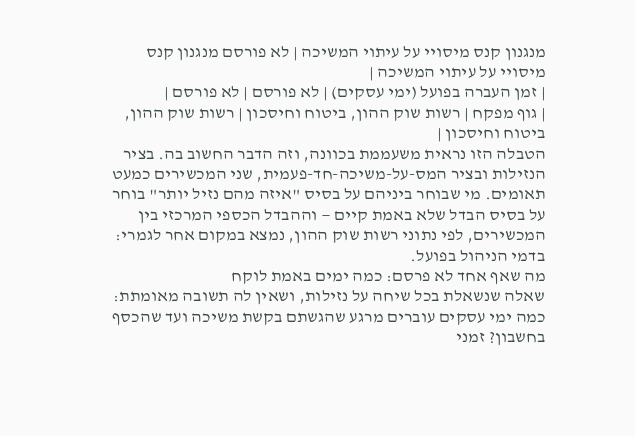מנגנון קנס מיסויי על עיתוי המשיכה | לא פורסם מנגנון קנס מיסויי על עיתוי המשיכה |
| זמן העברה בפועל (ימי עסקים) | לא פורסם | לא פורסם |
| גוף מפקח | רשות שוק ההון, ביטוח וחיסכון | רשות שוק ההון, ביטוח וחיסכון |
הטבלה הזו נראית משעממת בכוונה, וזה הדבר החשוב בה. בציר הנזילות ובציר המס-על-משיכה-חד-פעמית, שני המכשירים כמעט תאומים. מי שבוחר ביניהם על בסיס "איזה מהם נזיל יותר" בוחר על בסיס הבדל שלא באמת קיים — וההבדל הכספי המרכזי בין המכשירים, לפי נתוני רשות שוק ההון, נמצא במקום אחר לגמרי: בדמי הניהול בפועל.
מה שאף אחד לא פרסם: כמה ימים באמת לוקח
שאלה שנשאלת בכל שיחה על נזילות, ושאין לה תשובה מאומתת: כמה ימי עסקים עוברים מרגע שהגשתם בקשת משיכה ועד שהכסף בחשבון? זמני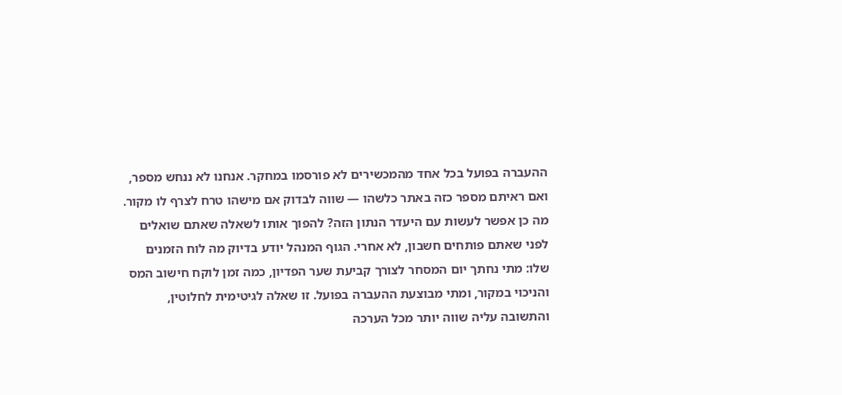ההעברה בפועל בכל אחד מהמכשירים לא פורסמו במחקר. אנחנו לא ננחש מספר, ואם ראיתם מספר כזה באתר כלשהו — שווה לבדוק אם מישהו טרח לצרף לו מקור.
מה כן אפשר לעשות עם היעדר הנתון הזה? להפוך אותו לשאלה שאתם שואלים לפני שאתם פותחים חשבון, לא אחרי. הגוף המנהל יודע בדיוק מה לוח הזמנים שלו: מתי נחתך יום המסחר לצורך קביעת שער הפדיון, כמה זמן לוקח חישוב המס והניכוי במקור, ומתי מבוצעת ההעברה בפועל. זו שאלה לגיטימית לחלוטין, והתשובה עליה שווה יותר מכל הערכה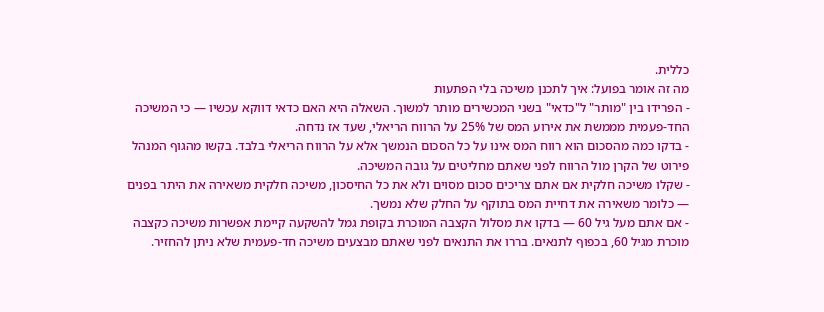כללית.
מה זה אומר בפועל: איך לתכנן משיכה בלי הפתעות
- הפרידו בין "מותר" ל"כדאי" בשני המכשירים מותר למשוך. השאלה היא האם כדאי דווקא עכשיו — כי המשיכה החד-פעמית מממשת את אירוע המס של 25% על הרווח הריאלי, שעד אז נדחה.
- בדקו כמה מהסכום הוא רווח המס אינו על כל הסכום הנמשך אלא על הרווח הריאלי בלבד. בקשו מהגוף המנהל פירוט של הקרן מול הרווח לפני שאתם מחליטים על גובה המשיכה.
- שקלו משיכה חלקית אם אתם צריכים סכום מסוים ולא את כל החיסכון, משיכה חלקית משאירה את היתר בפנים — כלומר משאירה את דחיית המס בתוקף על החלק שלא נמשך.
- אם אתם מעל גיל 60 — בדקו את מסלול הקצבה המוכרת בקופת גמל להשקעה קיימת אפשרות משיכה כקצבה מוכרת מגיל 60, בכפוף לתנאים. בררו את התנאים לפני שאתם מבצעים משיכה חד-פעמית שלא ניתן להחזיר.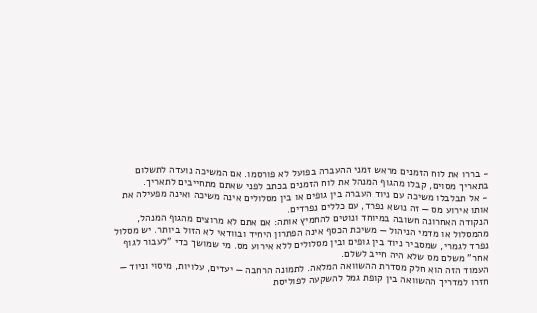- בררו את לוח הזמנים מראש זמני ההעברה בפועל לא פורסמו. אם המשיכה נועדה לתשלום בתאריך מסוים, קבלו מהגוף המנהל את לוח הזמנים בכתב לפני שאתם מתחייבים לתאריך.
- אל תבלבלו משיכה עם ניוד העברה בין גופים או בין מסלולים אינה משיכה ואינה מפעילה את אותו אירוע מס — זה נושא נפרד, עם כללים נפרדים.
הנקודה האחרונה חשובה במיוחד ונוטים להחמיץ אותה: אם אתם לא מרוצים מהגוף המנהל, מהמסלול או מדמי הניהול — משיכת הכסף אינה הפתרון היחיד ובוודאי לא הזול ביותר. יש מסלול נפרד לגמרי, שמסביר ניוד בין גופים ובין מסלולים ללא אירוע מס. מי שמושך כדי "לעבור לגוף אחר" משלם מס שלא היה חייב לשלם.
העמוד הזה הוא חלק מסדרת ההשוואה המלאה. לתמונה הרחבה — יעדים, עלויות, מיסוי וניוד — חזרו למדריך ההשוואה בין קופת גמל להשקעה לפוליסת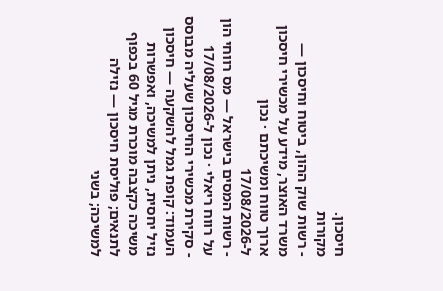חיסכון.
מקורות
- רשות שוק ההון, ביטוח וחיסכון — משרד האוצר, מידע על מכשירי חיסכון ארוך טווח ומשיכתם · נכון ל-17/08/2026
- רשות המסים בישראל — מס רווחי הון על רווח ריאלי · נכון ל-17/08/2026
- סקירת מכשירי החיסכון שעליה מבוסס העמוד: קופת גמל להשקעה — חיסכון נזיל יחסית, ניתן למשיכה, ואפשרות משיכה כקצבה מוכרת מגיל 60 בכפוף לתנאים; פוליסת חיסכון — נזילה למשיכה; בשני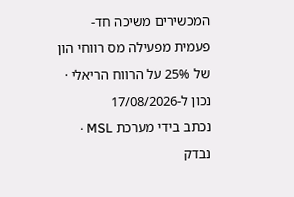המכשירים משיכה חד-פעמית מפעילה מס רווחי הון של 25% על הרווח הריאלי · נכון ל-17/08/2026
נכתב בידי מערכת MSL · נבדק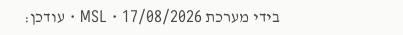בידי מערכת MSL · 17/08/2026 · עודכן: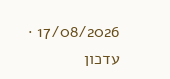17/08/2026 · עדכון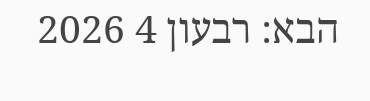הבא: רבעון 4 2026